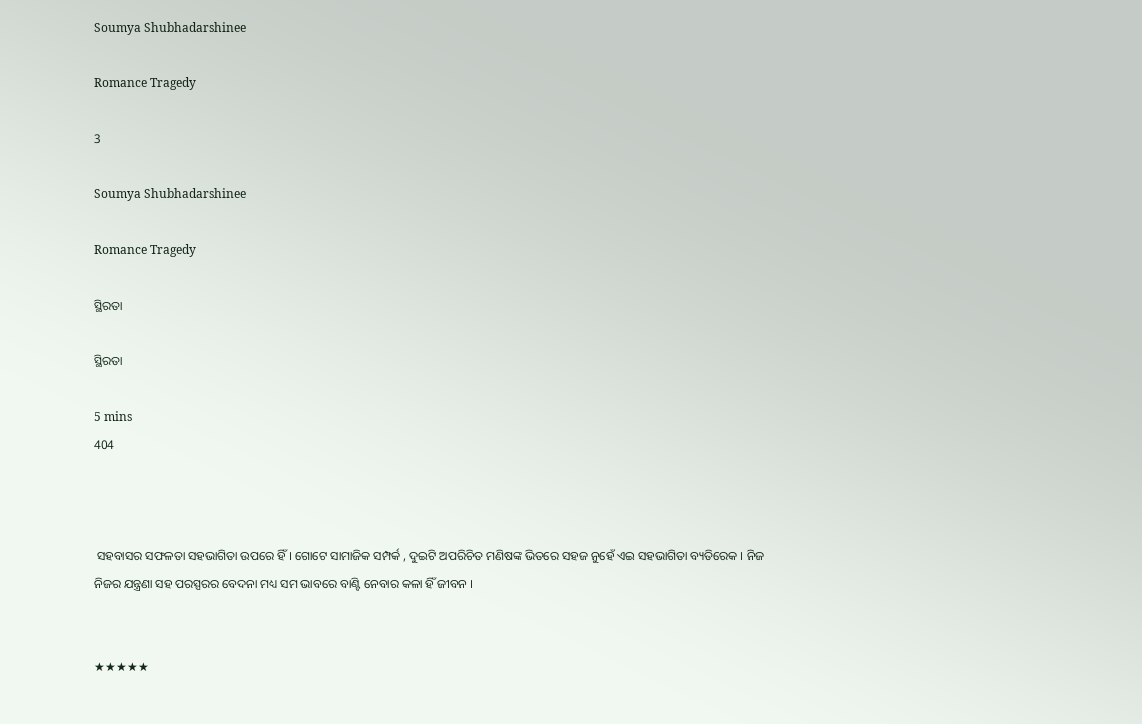Soumya Shubhadarshinee

Romance Tragedy

3

Soumya Shubhadarshinee

Romance Tragedy

ସ୍ଥିରତା

ସ୍ଥିରତା

5 mins
404



 ସହବାସର ସଫଳତା ସହଭାଗିତା ଉପରେ ହିଁ । ଗୋଟେ ସାମାଜିକ ସମ୍ପର୍କ , ଦୁଇଟି ଅପରିଚିତ ମଣିଷଙ୍କ ଭିତରେ ସହଜ ନୁହେଁ ଏଇ ସହଭାଗିତା ବ୍ୟତିରେକ । ନିଜ ନିଜର ଯନ୍ତ୍ରଣା ସହ ପରସ୍ପରର ବେଦନା ମଧ୍ୟ ସମ ଭାବରେ ବାଣ୍ଟି ନେବାର କଳା ହିଁ ଜୀବନ ।


★★★★★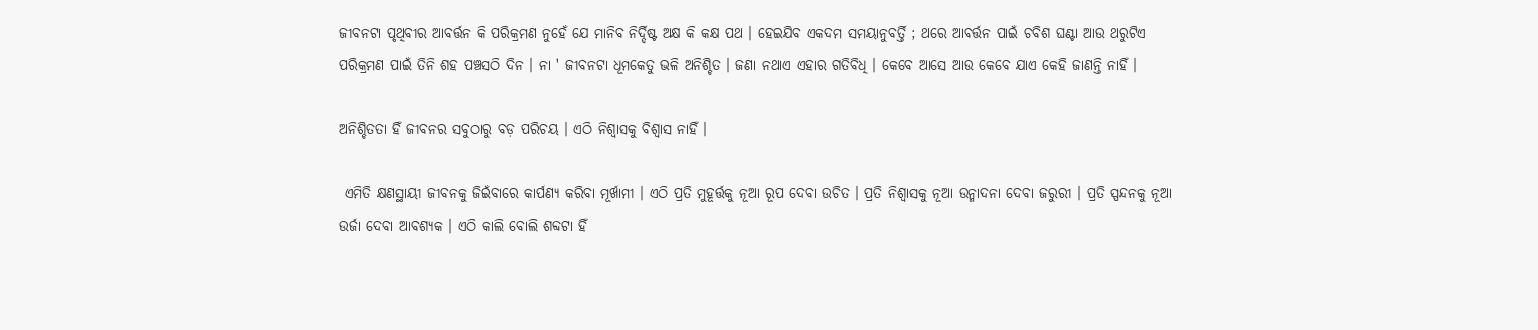ଜୀବନଟା ପୃଥିବୀର ଆବର୍ତ୍ତନ କି ପରିକ୍ରମଣ ନୁହେଁ ଯେ ମାନିବ ନିର୍ଦ୍ଦିଷ୍ଟ ଅକ୍ଷ କି କକ୍ଷ ପଥ । ହେଇଯିବ ଏକଦମ ସମୟାନୁବର୍ତ୍ତି ; ଥରେ ଆବର୍ତ୍ତନ ପାଇଁ ଚବିଶ ଘଣ୍ଟା ଆଉ ଥରୁଟିଏ ପରିକ୍ରମଣ ପାଇଁ ତିନି ଶହ ପଞ୍ଚସଠି ଦିନ । ନା ' ଜୀବନଟା ଧୂମକେତୁ ଭଳି ଅନିଶ୍ଚିତ । ଜଣା ନଥାଏ ଏହାର ଗତିବିଧି । କେବେ ଆସେ ଆଉ କେବେ ଯାଏ କେହି ଜାଣନ୍ତି ନାହିଁ ।

ଅନିଶ୍ଚିତତା ହିଁ ଜୀବନର ସବୁଠାରୁ ବଡ଼ ପରିଚୟ । ଏଠି ନିଶ୍ୱାସକୁ ବିଶ୍ୱାସ ନାହିଁ ।

 ଏମିତି କ୍ଷଣସ୍ଥାୟୀ ଜୀବନକୁ ଜିଇଁବାରେ କାର୍ପଣ୍ୟ କରିବା ମୂର୍ଖାମୀ । ଏଠି ପ୍ରତି ମୁହୂର୍ତ୍ତକୁ ନୂଆ ରୂପ ଦେବା ଉଚିତ । ପ୍ରତି ନିଶ୍ୱାସକୁ ନୂଆ ଉନ୍ମାଦନା ଦେବା ଜରୁରୀ । ପ୍ରତି ସ୍ପନ୍ଦନକୁ ନୂଆ ଉର୍ଜା ଦେବା ଆବଶ୍ୟକ । ଏଠି କାଲି ବୋଲି ଶବ୍ଦଟା ହିଁ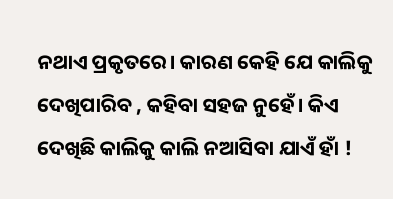ନଥାଏ ପ୍ରକୃତରେ। କାରଣ କେହି ଯେ କାଲିକୁ ଦେଖିପାରିବ , କହିବା ସହଜ ନୁହେଁ। କିଏ ଦେଖିଛି କାଲିକୁ କାଲି ନଆସିବା ଯାଏଁ ହାଁ !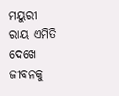ମୟୁରୀ ରାୟ ଏମିତି ଦେଖେ ଜୀବନକୁ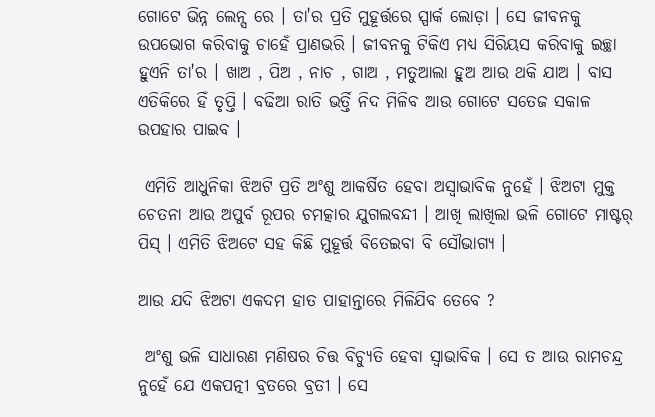ଗୋଟେ ଭିନ୍ନ ଲେନ୍ସ ରେ । ତା'ର ପ୍ରତି ମୁହୂର୍ତ୍ତରେ ସ୍ପାର୍କ ଲୋଡ଼ା । ସେ ଜୀବନକୁ ଉପଭୋଗ କରିବାକୁ ଚାହେଁ ପ୍ରାଣଭରି । ଜୀବନକୁ ଟିକିଏ ମଧ୍ୟ ସିରିୟସ କରିବାକୁ ଇଚ୍ଛା ହୁଏନି ତା'ର । ଖାଅ , ପିଅ , ନାଚ , ଗାଅ , ମତୁଆଲା ହୁଅ ଆଉ ଥକି ଯାଅ । ବାସ ଏତିକିରେ ହିଁ ତୃପ୍ତି । ବଢିଆ ରାତି ଭର୍ତ୍ତି ନିଦ ମିଳିବ ଆଉ ଗୋଟେ ସତେଜ ସକାଳ ଉପହାର ପାଇବ ।

 ଏମିତି ଆଧୁନିକା ଝିଅଟି ପ୍ରତି ଅଂଶୁ ଆକର୍ଷିତ ହେବା ଅସ୍ୱାଭାବିକ ନୁହେଁ । ଝିଅଟା ମୁକ୍ତ ଚେତନା ଆଉ ଅପୁର୍ବ ରୂପର ଚମତ୍କାର ଯୁଗଲବନ୍ଦୀ । ଆଖି ଲାଖିଲା ଭଳି ଗୋଟେ ମାଷ୍ଟର୍ ପିସ୍ । ଏମିତି ଝିଅଟେ ସହ କିଛି ମୁହୂର୍ତ୍ତ ବିତେଇବା ବି ସୌଭାଗ୍ୟ ।

ଆଉ ଯଦି ଝିଅଟା ଏକଦମ ହାତ ପାହାନ୍ତାରେ ମିଳିଯିବ ତେବେ ?

 ଅଂଶୁ ଭଳି ସାଧାରଣ ମଣିଷର ଚିତ୍ତ ବିଚ୍ୟୁତି ହେବା ସ୍ବାଭାବିକ । ସେ ତ ଆଉ ରାମଚନ୍ଦ୍ର ନୁହେଁ ଯେ ଏକପତ୍ନୀ ବ୍ରତରେ ବ୍ରତୀ । ସେ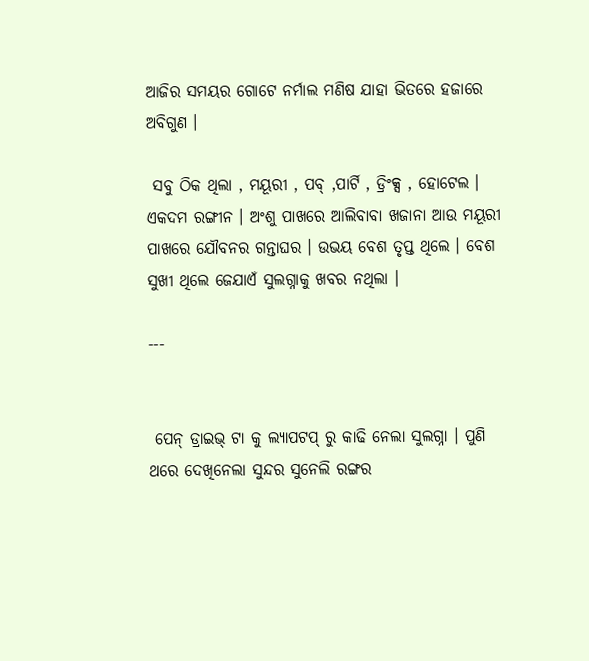ଆଜିର ସମୟର ଗୋଟେ ନର୍ମାଲ ମଣିଷ ଯାହା ଭିତରେ ହଜାରେ ଅବିଗୁଣ ।

 ସବୁ ଠିକ ଥିଲା , ମୟୂରୀ , ପବ୍ ,ପାର୍ଟି , ଡ୍ରିଂକ୍ସ , ହୋଟେଲ । ଏକଦମ ରଙ୍ଗୀନ । ଅଂଶୁ ପାଖରେ ଆଲିବାବା ଖଜାନା ଆଉ ମୟୂରୀ ପାଖରେ ଯୌବନର ଗନ୍ତାଘର । ଉଭୟ ବେଶ ତୃପ୍ତ ଥିଲେ । ବେଶ ସୁଖୀ ଥିଲେ ଜେଯାଏଁ ସୁଲଗ୍ନାକୁ ଖବର ନଥିଲା ।

---


 ପେନ୍ ଡ୍ରାଇଭ୍ ଟା କୁ ଲ୍ୟାପଟପ୍ ରୁ କାଢି ନେଲା ସୁଲଗ୍ନା । ପୁଣି ଥରେ ଦେଖିନେଲା ସୁନ୍ଦର ସୁନେଲି ରଙ୍ଗର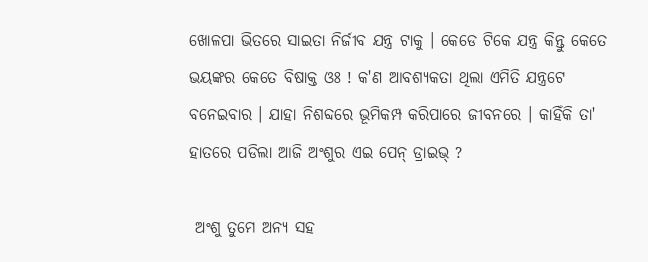ଖୋଳପା ଭିତରେ ସାଇତା ନିର୍ଜୀବ ଯନ୍ତ୍ର ଟାକୁ । କେଡେ ଟିକେ ଯନ୍ତ୍ର କିନ୍ତୁ କେତେ ଭୟଙ୍କର କେତେ ବିଷାକ୍ତ ଓଃ ! କ'ଣ ଆବଶ୍ୟକତା ଥିଲା ଏମିତି ଯନ୍ତ୍ରଟେ ବନେଇବାର । ଯାହା ନିଶବ୍ଦରେ ଭୂମିକମ୍ପ କରିପାରେ ଜୀବନରେ । କାହିଁକି ତା' ହାତରେ ପଡିଲା ଆଜି ଅଂଶୁର ଏଇ ପେନ୍ ଡ୍ରାଇଭ୍ ?

 ଅଂଶୁ ତୁମେ ଅନ୍ୟ ସହ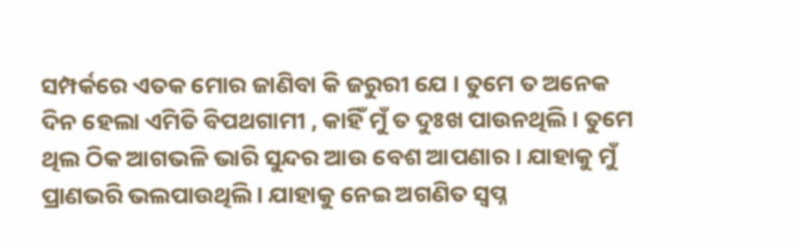ସମ୍ପର୍କରେ ଏତକ ମୋର ଜାଣିବା କି ଜରୁରୀ ଯେ । ତୁମେ ତ ଅନେକ ଦିନ ହେଲା ଏମିତି ବିପଥଗାମୀ , କାହିଁ ମୁଁ ତ ଦୁଃଖ ପାଉନଥିଲି । ତୁମେ ଥିଲ ଠିକ ଆଗଭଳି ଭାରି ସୁନ୍ଦର ଆଉ ବେଶ ଆପଣାର । ଯାହାକୁ ମୁଁ ପ୍ରାଣଭରି ଭଲପାଉଥିଲି । ଯାହାକୁ ନେଇ ଅଗଣିତ ସ୍ୱପ୍ନ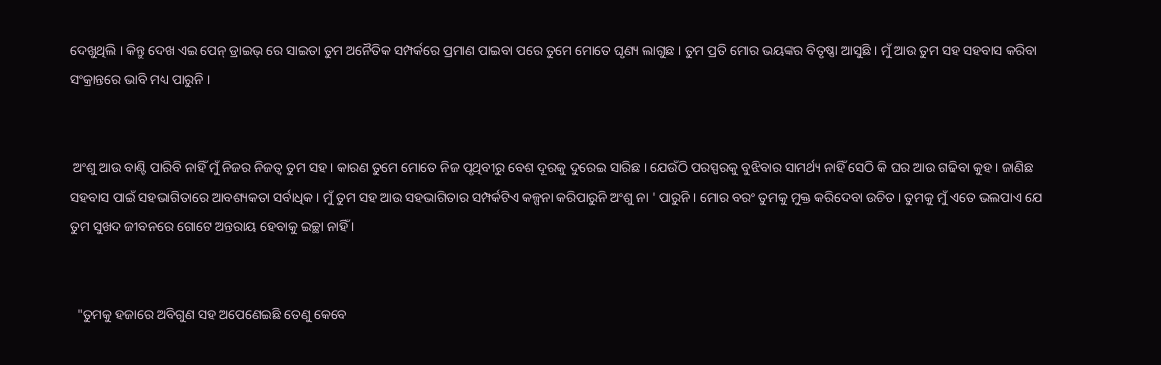ଦେଖୁଥିଲି । କିନ୍ତୁ ଦେଖ ଏଇ ପେନ୍ ଡ୍ରାଇଭ୍ ରେ ସାଇତା ତୁମ ଅନୈତିକ ସମ୍ପର୍କରେ ପ୍ରମାଣ ପାଇବା ପରେ ତୁମେ ମୋତେ ଘୃଣ୍ୟ ଲାଗୁଛ । ତୁମ ପ୍ରତି ମୋର ଭୟଙ୍କର ବିତୃଷ୍ଣା ଆସୁଛି । ମୁଁ ଆଉ ତୁମ ସହ ସହବାସ କରିବା ସଂକ୍ରାନ୍ତରେ ଭାବି ମଧ୍ୟ ପାରୁନି ।


 ଅଂଶୁ ଆଉ ବାଣ୍ଟି ପାରିବି ନାହିଁ ମୁଁ ନିଜର ନିଜତ୍ବ ତୁମ ସହ । କାରଣ ତୁମେ ମୋତେ ନିଜ ପୃଥିବୀରୁ ବେଶ ଦୂରକୁ ଦୁରେଇ ସାରିଛ । ଯେଉଁଠି ପରସ୍ପରକୁ ବୁଝିବାର ସାମର୍ଥ୍ୟ ନାହିଁ ସେଠି କି ଘର ଆଉ ଗଢିବା କୁହ । ଜାଣିଛ ସହବାସ ପାଇଁ ସହଭାଗିତାରେ ଆବଶ୍ୟକତା ସର୍ବାଧିକ । ମୁଁ ତୁମ ସହ ଆଉ ସହଭାଗିତାର ସମ୍ପର୍କଟିଏ କଳ୍ପନା କରିପାରୁନି ଅଂଶୁ ନା ' ପାରୁନି । ମୋର ବରଂ ତୁମକୁ ମୁକ୍ତ କରିଦେବା ଉଚିତ । ତୁମକୁ ମୁଁ ଏତେ ଭଲପାଏ ଯେ ତୁମ ସୁଖଦ ଜୀବନରେ ଗୋଟେ ଅନ୍ତରାୟ ହେବାକୁ ଇଚ୍ଛା ନାହିଁ ।


  "ତୁମକୁ ହଜାରେ ଅବିଗୁଣ ସହ ଅପେଣେଇଛି ତେଣୁ କେବେ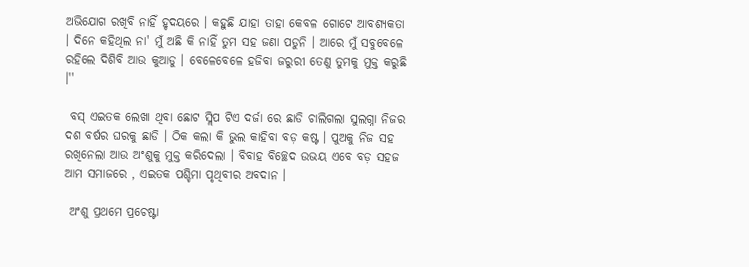ଅଭିଯୋଗ ରଖିବି ନାହିଁ ହୃଦୟରେ । କହୁଛି ଯାହା ତାହା କେବଳ ଗୋଟେ ଆବଶ୍ୟକତା । ଦିନେ କହିଥିଲ ନା' ମୁଁ ଅଛି କି ନାହିଁ ତୁମ ସହ ଜଣା ପଡୁନି । ଆରେ ମୁଁ ସବୁବେଳେ ରହିଲେ ଦିଶିବି ଆଉ କୁଆଡୁ । ବେଳେବେଳେ ହଜିବା ଜରୁରୀ ତେଣୁ ତୁମକୁ ମୁକ୍ତ କରୁଛି ।''

 ବସ୍ ଏଇତକ ଲେଖା ଥିବା ଛୋଟ ସ୍ଲିପ ଟିଏ ଦର୍ଜା ରେ ଛାଡି ଚାଲିଗଲା ସୁଲଗ୍ନା ନିଜର ଦଶ ବର୍ଷର ଘରକୁ ଛାଡି । ଠିକ କଲା କି ଭୁଲ କାହିବା ବଡ଼ କଷ୍ଟ । ପୁଅକୁ ନିଜ ସହ ରଖିନେଲା ଆଉ ଅଂଶୁକୁ ମୁକ୍ତ କରିଦେଲା । ବିବାହ ବିଚ୍ଛେଦ ଉଭୟ ଏବେ ବଡ଼ ସହଜ ଆମ ସମାଜରେ , ଏଇତକ ପଶ୍ଚିମା ପୃଥିବୀର ଅବଦାନ ।

 ଅଂଶୁ ପ୍ରଥମେ ପ୍ରଚେଷ୍ଟା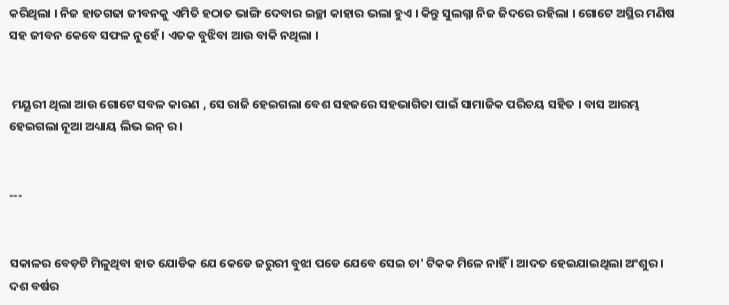କରିଥିଲା । ନିଜ ହାତଗଢା ଜୀବନକୁ ଏମିତି ହଠାତ ଭାଙ୍ଗି ଦେବାର ଇଚ୍ଛା କାହାର ଭଲା ହୁଏ । କିନ୍ତୁ ସୁଲଗ୍ନା ନିଜ ଜିଦରେ ରହିଲା । ଗୋଟେ ଅସ୍ଥିର ମଣିଷ ସହ ଜୀବନ କେବେ ସଫଳ ନୁହେଁ । ଏତକ ବୁଝିବା ଆଉ ବାକି ନଥିଲା ।


 ମୟୂରୀ ଥିଲା ଆଉ ଗୋଟେ ସବଳ କାରଣ , ସେ ରାଜି ହେଇଗଲା ବେଶ ସହଜରେ ସହଭାଗିତା ପାଇଁ ସାମାଜିକ ପରିଚୟ ସହିତ । ବାସ ଆରମ୍ଭ ହେଇଗଲା ନୂଆ ଅଧ୍ୟାୟ ଲିଭ ଇନ୍ ର ।


---


ସକାଳର ବେଡ଼ଟି ମିଳୁଥିବା ହାତ ଯୋଡିକ ଯେ କେଡେ ଜରୁରୀ ବୁଝା ପଡେ ଯେବେ ସେଇ ଚା' ଟିକକ ମିଳେ ନାହିଁ । ଆଦତ ହେଇଯାଇଥିଲା ଅଂଶୁର । ଦଶ ବର୍ଷର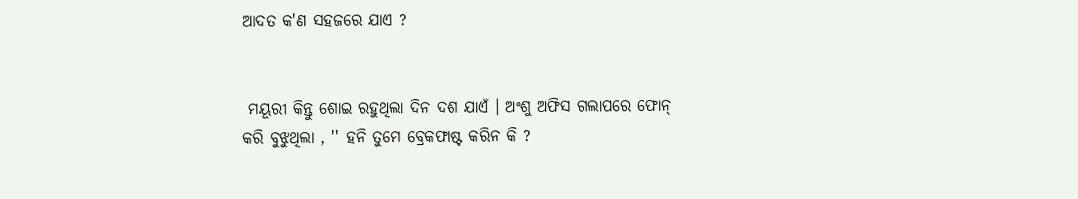ଆଦତ କ'ଣ ସହଜରେ ଯାଏ ?


 ମୟୂରୀ କିନ୍ତୁ ଶୋଇ ରହୁଥିଲା ଦିନ ଦଶ ଯାଏଁ । ଅଂଶୁ ଅଫିସ ଗଲାପରେ ଫୋନ୍ କରି ବୁଝୁଥିଲା , '' ହନି ତୁମେ ବ୍ରେକଫାଷ୍ଟ କରିନ କି ?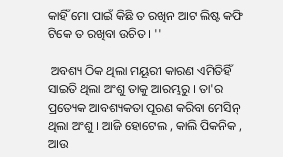କାହିଁ ମୋ ପାଇଁ କିଛି ତ ରଖିନ ଆଟ ଲିଷ୍ଟ କଫି ଟିକେ ତ ରଖିବା ଉଚିତ । ''

 ଅବଶ୍ୟ ଠିକ ଥିଲା ମୟୂରୀ କାରଣ ଏମିତିହିଁ ସାଇତି ଥିଲା ଅଂଶୁ ତାକୁ ଆରମ୍ଭରୁ । ତା'ର ପ୍ରତ୍ୟେକ ଆବଶ୍ୟକତା ପୂରଣ କରିବା ମେସିନ୍ ଥିଲା ଅଂଶୁ । ଆଜି ହୋଟେଲ , କାଲି ପିକନିକ , ଆଉ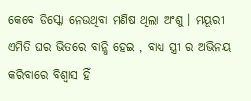କେବେ ଡିସ୍କୋ ନେଉଥିବା ମଣିଷ ଥିଲା ଅଂଶୁ । ମୟୂରୀ ଏମିତି ଘର ଭିତରେ ବାନ୍ଧି ହେଇ , ବାଧ୍ୟ ସ୍ତ୍ରୀ ର ଅଭିନୟ କରିବାରେ ବିଶ୍ୱାସ ହିଁ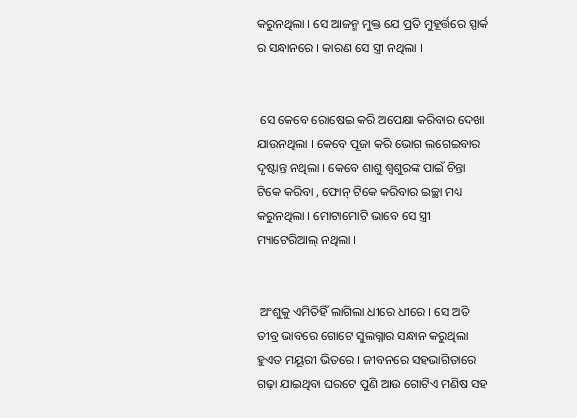କରୁନଥିଲା । ସେ ଆଜନ୍ମ ମୁକ୍ତ ଯେ ପ୍ରତି ମୁହୂର୍ତ୍ତରେ ସ୍ପାର୍କ ର ସନ୍ଧାନରେ । କାରଣ ସେ ସ୍ତ୍ରୀ ନଥିଲା ।


 ସେ କେବେ ରୋଷେଇ କରି ଅପେକ୍ଷା କରିବାର ଦେଖା ଯାଉନଥିଲା । କେବେ ପୂଜା କରି ଭୋଗ ଲଗେଇବାର ଦୃଷ୍ଟାନ୍ତ ନଥିଲା । କେବେ ଶାଶୁ ଶ୍ୱଶୁରଙ୍କ ପାଇଁ ଚିନ୍ତା ଟିକେ କରିବା , ଫୋନ୍ ଟିକେ କରିବାର ଇଚ୍ଛା ମଧ୍ୟ କରୁନଥିଲା । ମୋଟାମୋଟି ଭାବେ ସେ ସ୍ତ୍ରୀ ମ୍ୟାଟେରିଆଲ୍ ନଥିଲା ।


 ଅଂଶୁକୁ ଏମିତିହିଁ ଲାଗିଲା ଧୀରେ ଧୀରେ । ସେ ଅତି ତୀବ୍ର ଭାବରେ ଗୋଟେ ସୁଲଗ୍ନାର ସନ୍ଧାନ କରୁଥିଲା ହୁଏତ ମୟୂରୀ ଭିତରେ । ଜୀବନରେ ସହଭାଗିତାରେ ଗଢ଼ା ଯାଇଥିବା ଘରଟେ ପୁଣି ଆଉ ଗୋଟିଏ ମଣିଷ ସହ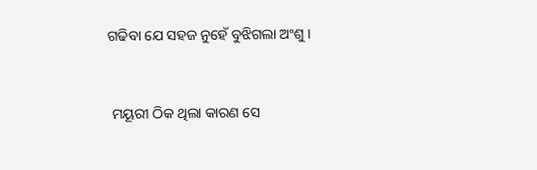ଗଢିବା ଯେ ସହଜ ନୁହେଁ ବୁଝିଗଲା ଅଂଶୁ ।


 ମୟୂରୀ ଠିକ ଥିଲା କାରଣ ସେ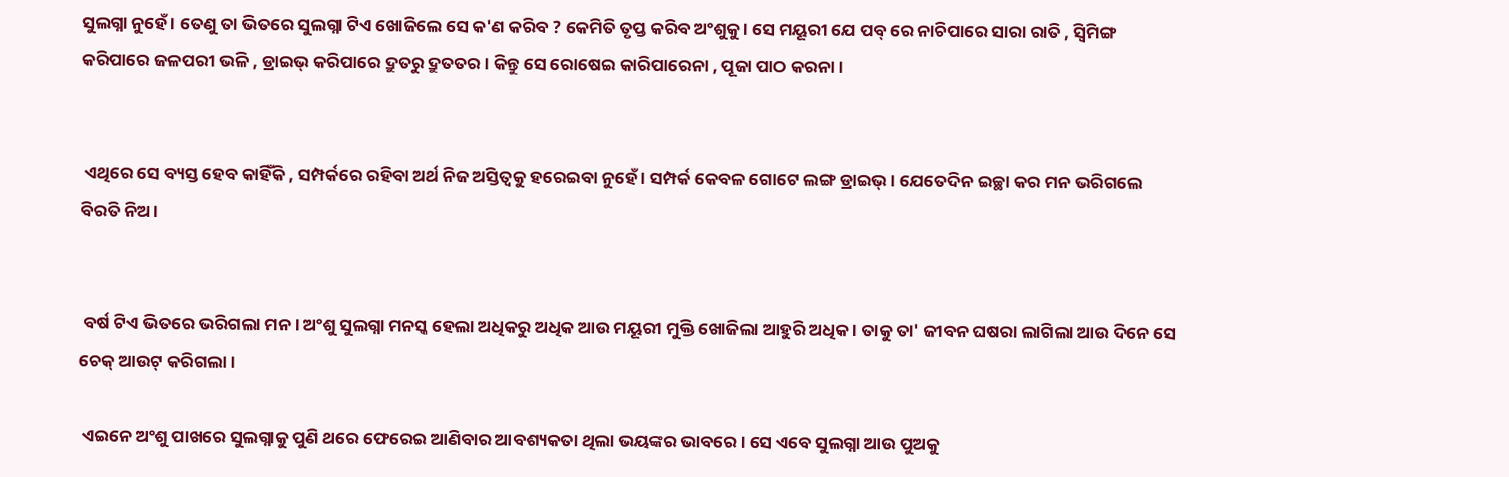ସୁଲଗ୍ନା ନୁହେଁ । ତେଣୁ ତା ଭିତରେ ସୁଲଗ୍ନା ଟିଏ ଖୋଜିଲେ ସେ କ'ଣ କରିବ ? କେମିତି ତୃପ୍ତ କରିବ ଅଂଶୁକୁ । ସେ ମୟୂରୀ ଯେ ପବ୍ ରେ ନାଚିପାରେ ସାରା ରାତି , ସ୍ୱିମିଙ୍ଗ କରିପାରେ ଜଳପରୀ ଭଳି , ଡ୍ରାଇଭ୍ କରିପାରେ ଦ୍ରୁତରୁ ଦ୍ରୁତତର । କିନ୍ତୁ ସେ ରୋଷେଇ କାରିପାରେନା , ପୂଜା ପାଠ କରନା ।


 ଏଥିରେ ସେ ବ୍ୟସ୍ତ ହେବ କାହିଁକି , ସମ୍ପର୍କରେ ରହିବା ଅର୍ଥ ନିଜ ଅସ୍ତିତ୍ବକୁ ହରେଇବା ନୁହେଁ । ସମ୍ପର୍କ କେବଳ ଗୋଟେ ଲଙ୍ଗ ଡ୍ରାଇଭ୍ । ଯେତେଦିନ ଇଚ୍ଛା କର ମନ ଭରିଗଲେ ବିରତି ନିଅ ।


 ବର୍ଷ ଟିଏ ଭିତରେ ଭରିଗଲା ମନ । ଅଂଶୁ ସୁଲଗ୍ନା ମନସ୍କ ହେଲା ଅଧିକରୁ ଅଧିକ ଆଉ ମୟୂରୀ ମୁକ୍ତି ଖୋଜିଲା ଆହୁରି ଅଧିକ । ତାକୁ ତା' ଜୀବନ ଘଷରା ଲାଗିଲା ଆଉ ଦିନେ ସେ ଚେକ୍ ଆଉଟ୍ କରିଗଲା ।

 ଏଇନେ ଅଂଶୁ ପାଖରେ ସୁଲଗ୍ନାକୁ ପୁଣି ଥରେ ଫେରେଇ ଆଣିବାର ଆବଶ୍ୟକତା ଥିଲା ଭୟଙ୍କର ଭାବରେ । ସେ ଏବେ ସୁଲଗ୍ନା ଆଉ ପୁଅକୁ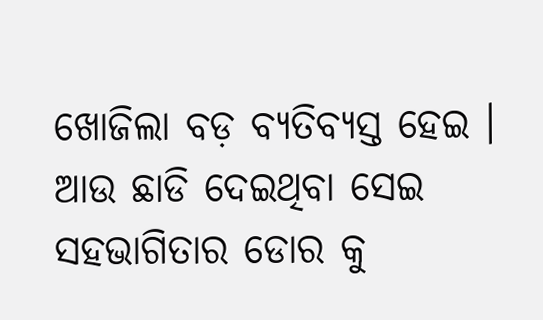ଖୋଜିଲା ବଡ଼ ବ୍ୟତିବ୍ୟସ୍ତ ହେଇ । ଆଉ ଛାଡି ଦେଇଥିବା ସେଇ ସହଭାଗିତାର ଡୋର କୁ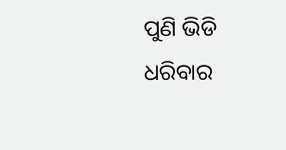ପୁଣି ଭିଡି ଧରିବାର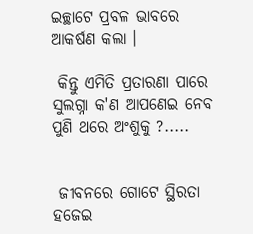ଇଚ୍ଛାଟେ ପ୍ରବଳ ଭାବରେ ଆକର୍ଷଣ କଲା ।

 କିନ୍ତୁ ଏମିତି ପ୍ରତାରଣା ପାରେ ସୁଲଗ୍ନା କ'ଣ ଆପଣେଇ ନେବ ପୁଣି ଥରେ ଅଂଶୁକୁ ?.....


 ଜୀବନରେ ଗୋଟେ ସ୍ଥିରତା ହଜେଇ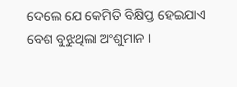ଦେଲେ ଯେ କେମିତି ବିକ୍ଷିପ୍ତ ହେଇଯାଏ ବେଶ ବୁଝୁଥିଲା ଅଂଶୁମାନ ।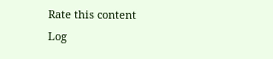Rate this content
Log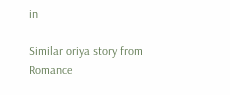in

Similar oriya story from Romance